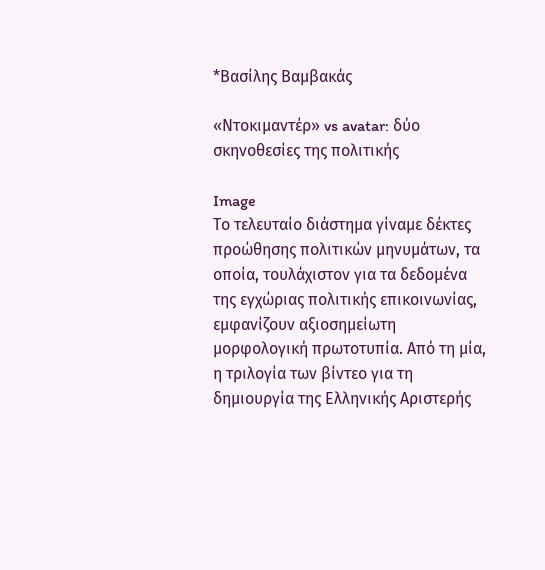*Βασίλης Βαμβακάς

«Ντοκιμαντέρ» vs avatar: δύο σκηνοθεσίες της πολιτικής

Image
Το τελευταίο διάστημα γίναμε δέκτες προώθησης πολιτικών μηνυμάτων, τα οποία, τουλάχιστον για τα δεδομένα της εγχώριας πολιτικής επικοινωνίας, εμφανίζουν αξιοσημείωτη μορφολογική πρωτοτυπία. Από τη μία, η τριλογία των βίντεο για τη δημιουργία της Ελληνικής Αριστερής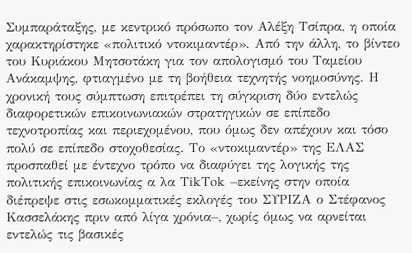Συμπαράταξης, με κεντρικό πρόσωπο τον Αλέξη Τσίπρα, η οποία χαρακτηρίστηκε «πολιτικό ντοκιμαντέρ». Από την άλλη, το βίντεο του Κυριάκου Μητσοτάκη για τον απολογισμό του Ταμείου Ανάκαμψης, φτιαγμένο με τη βοήθεια τεχνητής νοημοσύνης. Η χρονική τους σύμπτωση επιτρέπει τη σύγκριση δύο εντελώς διαφορετικών επικοινωνιακών στρατηγικών σε επίπεδο τεχνοτροπίας και περιεχομένου, που όμως δεν απέχουν και τόσο πολύ σε επίπεδο στοχοθεσίας. Το «ντοκιμαντέρ» της ΕΛΑΣ προσπαθεί με έντεχνο τρόπο να διαφύγει της λογικής της πολιτικής επικοινωνίας α λα ΤikΤok –εκείνης στην οποία διέπρεψε στις εσωκομματικές εκλογές του ΣΥΡΙΖΑ ο Στέφανος Κασσελάκης πριν από λίγα χρόνια–, χωρίς όμως να αρνείται εντελώς τις βασικές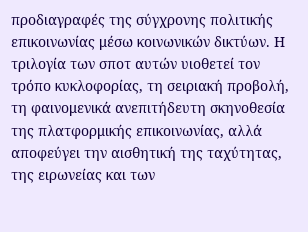προδιαγραφές της σύγχρονης πολιτικής επικοινωνίας μέσω κοινωνικών δικτύων. Η τριλογία των σποτ αυτών υιοθετεί τον τρόπο κυκλοφορίας, τη σειριακή προβολή, τη φαινομενικά ανεπιτήδευτη σκηνοθεσία της πλατφορμικής επικοινωνίας, αλλά αποφεύγει την αισθητική της ταχύτητας, της ειρωνείας και των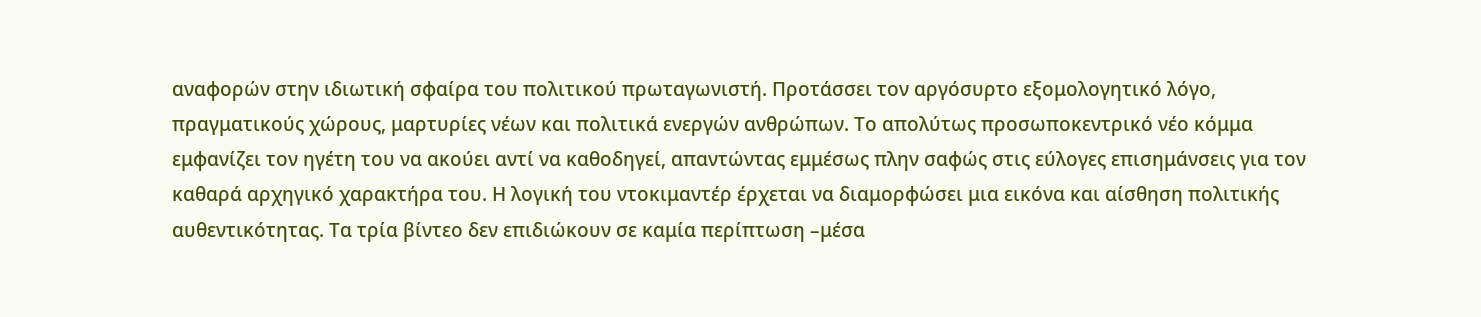αναφορών στην ιδιωτική σφαίρα του πολιτικού πρωταγωνιστή. Προτάσσει τον αργόσυρτο εξομολογητικό λόγο, πραγματικούς χώρους, μαρτυρίες νέων και πολιτικά ενεργών ανθρώπων. Το απολύτως προσωποκεντρικό νέο κόμμα εμφανίζει τον ηγέτη του να ακούει αντί να καθοδηγεί, απαντώντας εμμέσως πλην σαφώς στις εύλογες επισημάνσεις για τον καθαρά αρχηγικό χαρακτήρα του. Η λογική του ντοκιμαντέρ έρχεται να διαμορφώσει μια εικόνα και αίσθηση πολιτικής αυθεντικότητας. Τα τρία βίντεο δεν επιδιώκουν σε καμία περίπτωση –μέσα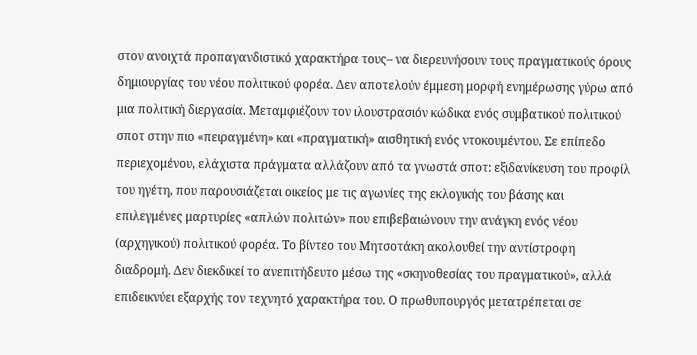στον ανοιχτά προπαγανδιστικό χαρακτήρα τους– να διερευνήσουν τους πραγματικούς όρους δημιουργίας του νέου πολιτικού φορέα. Δεν αποτελούν έμμεση μορφή ενημέρωσης γύρω από μια πολιτική διεργασία. Μεταμφιέζουν τον ιλουστρασιόν κώδικα ενός συμβατικού πολιτικού σποτ στην πιο «πειραγμένη» και «πραγματική» αισθητική ενός ντοκουμέντου. Σε επίπεδο περιεχομένου, ελάχιστα πράγματα αλλάζουν από τα γνωστά σποτ: εξιδανίκευση του προφίλ του ηγέτη, που παρουσιάζεται οικείος με τις αγωνίες της εκλογικής του βάσης και επιλεγμένες μαρτυρίες «απλών πολιτών» που επιβεβαιώνουν την ανάγκη ενός νέου (αρχηγικού) πολιτικού φορέα. Το βίντεο του Μητσοτάκη ακολουθεί την αντίστροφη διαδρομή. Δεν διεκδικεί το ανεπιτήδευτο μέσω της «σκηνοθεσίας του πραγματικού», αλλά επιδεικνύει εξαρχής τον τεχνητό χαρακτήρα του. Ο πρωθυπουργός μετατρέπεται σε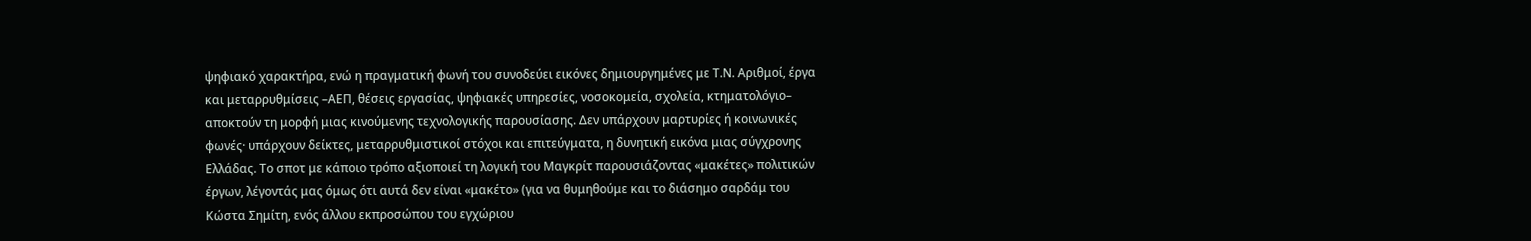ψηφιακό χαρακτήρα, ενώ η πραγματική φωνή του συνοδεύει εικόνες δημιουργημένες με Τ.Ν. Αριθμοί, έργα και μεταρρυθμίσεις –ΑΕΠ, θέσεις εργασίας, ψηφιακές υπηρεσίες, νοσοκομεία, σχολεία, κτηματολόγιο– αποκτούν τη μορφή μιας κινούμενης τεχνολογικής παρουσίασης. Δεν υπάρχουν μαρτυρίες ή κοινωνικές φωνές· υπάρχουν δείκτες, μεταρρυθμιστικοί στόχοι και επιτεύγματα, η δυνητική εικόνα μιας σύγχρονης Ελλάδας. Το σποτ με κάποιο τρόπο αξιοποιεί τη λογική του Μαγκρίτ παρουσιάζοντας «μακέτες» πολιτικών έργων, λέγοντάς μας όμως ότι αυτά δεν είναι «μακέτο» (για να θυμηθούμε και το διάσημο σαρδάμ του Κώστα Σημίτη, ενός άλλου εκπροσώπου του εγχώριου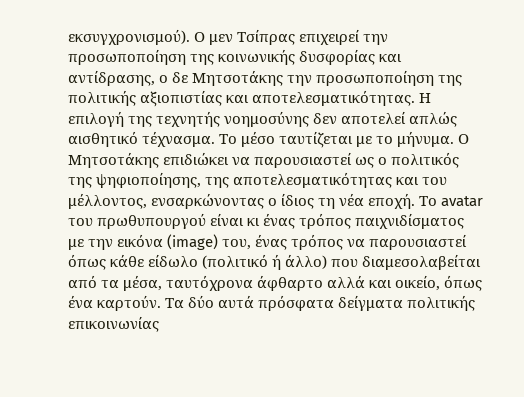εκσυγχρονισμού). Ο μεν Τσίπρας επιχειρεί την προσωποποίηση της κοινωνικής δυσφορίας και αντίδρασης, ο δε Μητσοτάκης την προσωποποίηση της πολιτικής αξιοπιστίας και αποτελεσματικότητας. Η επιλογή της τεχνητής νοημοσύνης δεν αποτελεί απλώς αισθητικό τέχνασμα. Το μέσο ταυτίζεται με το μήνυμα. Ο Μητσοτάκης επιδιώκει να παρουσιαστεί ως ο πολιτικός της ψηφιοποίησης, της αποτελεσματικότητας και του μέλλοντος, ενσαρκώνοντας ο ίδιος τη νέα εποχή. Το avatar του πρωθυπουργού είναι κι ένας τρόπος παιχνιδίσματος με την εικόνα (image) του, ένας τρόπος να παρουσιαστεί όπως κάθε είδωλο (πολιτικό ή άλλο) που διαμεσολαβείται από τα μέσα, ταυτόχρονα άφθαρτο αλλά και οικείο, όπως ένα καρτούν. Τα δύο αυτά πρόσφατα δείγματα πολιτικής επικοινωνίας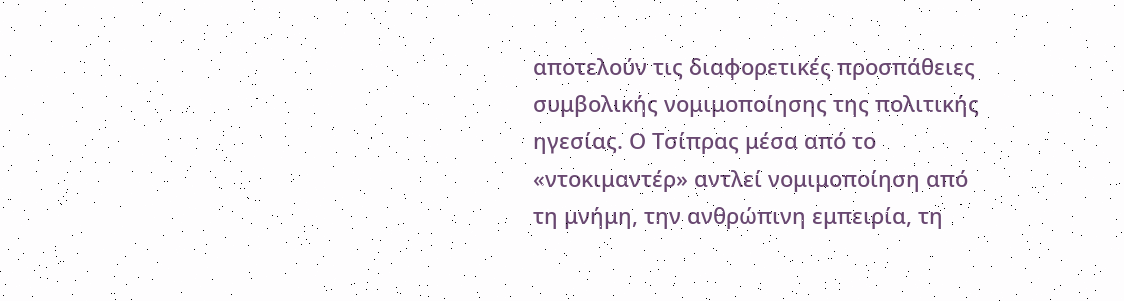αποτελούν τις διαφορετικές προσπάθειες συμβολικής νομιμοποίησης της πολιτικής ηγεσίας. Ο Τσίπρας μέσα από το «ντοκιμαντέρ» αντλεί νομιμοποίηση από τη μνήμη, την ανθρώπινη εμπειρία, τη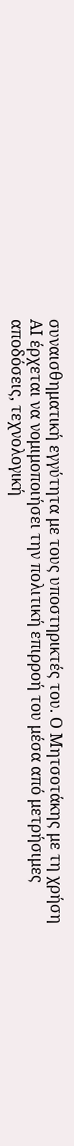συναισθηματική εγγύτητα με τους υποστηρικτές του. Ο Μητσοτάκης με τη χρήση ΑΙ έρχεται να νομιμοποιήσει την πολιτική επιρροή του μέσα από μετρήσιμες αποδόσεις, τεχνολογική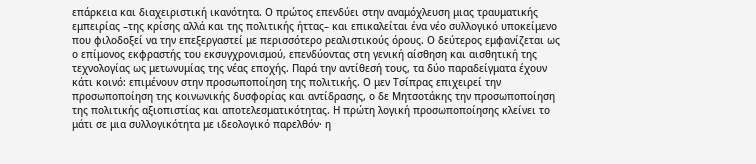επάρκεια και διαχειριστική ικανότητα. Ο πρώτος επενδύει στην αναμόχλευση μιας τραυματικής εμπειρίας –της κρίσης αλλά και της πολιτικής ήττας– και επικαλείται ένα νέο συλλογικό υποκείμενο που φιλοδοξεί να την επεξεργαστεί με περισσότερο ρεαλιστικούς όρους. Ο δεύτερος εμφανίζεται ως ο επίμονος εκφραστής του εκσυγχρονισμού, επενδύοντας στη γενική αίσθηση και αισθητική της τεχνολογίας ως μετωνυμίας της νέας εποχής. Παρά την αντίθεσή τους, τα δύο παραδείγματα έχουν κάτι κοινό: επιμένουν στην προσωποποίηση της πολιτικής. Ο μεν Τσίπρας επιχειρεί την προσωποποίηση της κοινωνικής δυσφορίας και αντίδρασης, ο δε Μητσοτάκης την προσωποποίηση της πολιτικής αξιοπιστίας και αποτελεσματικότητας. Η πρώτη λογική προσωποποίησης κλείνει το μάτι σε μια συλλογικότητα με ιδεολογικό παρελθόν· η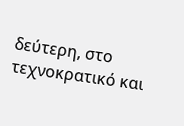δεύτερη, στο τεχνοκρατικό και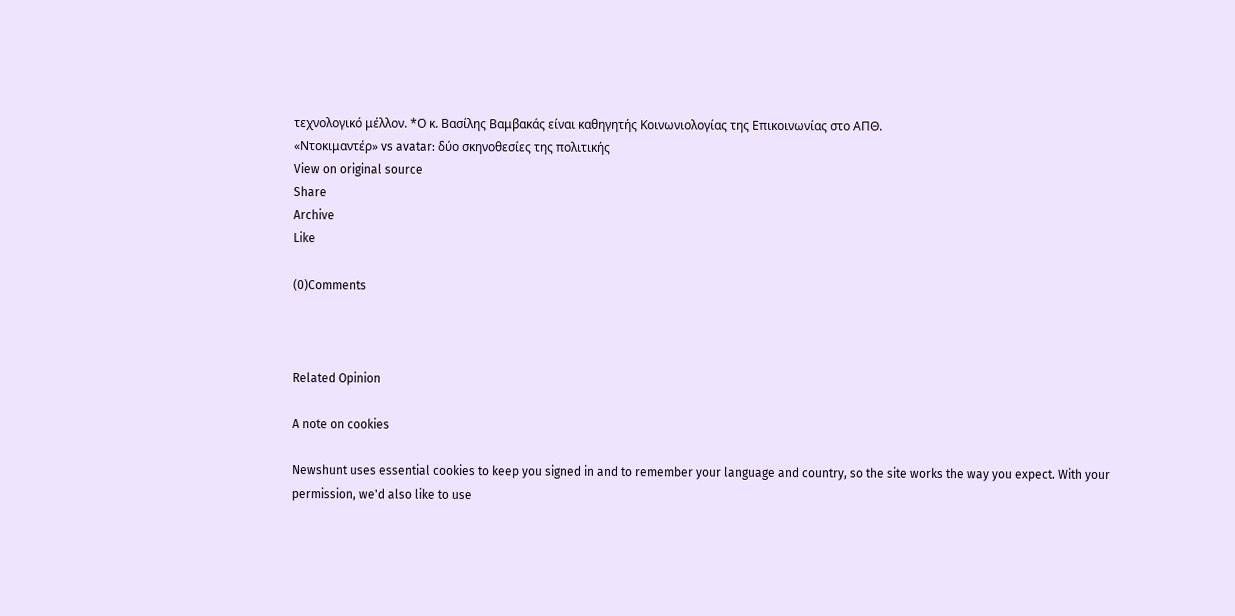τεχνολογικό μέλλον. *Ο κ. Βασίλης Βαμβακάς είναι καθηγητής Κοινωνιολογίας της Επικοινωνίας στο ΑΠΘ.
«Ντοκιμαντέρ» vs avatar: δύο σκηνοθεσίες της πολιτικής
View on original source
Share
Archive
Like

(0)Comments



Related Opinion

A note on cookies

Newshunt uses essential cookies to keep you signed in and to remember your language and country, so the site works the way you expect. With your permission, we'd also like to use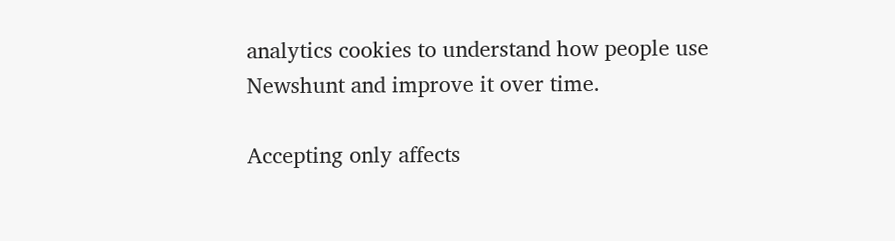analytics cookies to understand how people use Newshunt and improve it over time.

Accepting only affects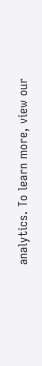analytics. To learn more, view our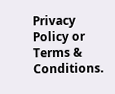Privacy Policy or Terms & Conditions.